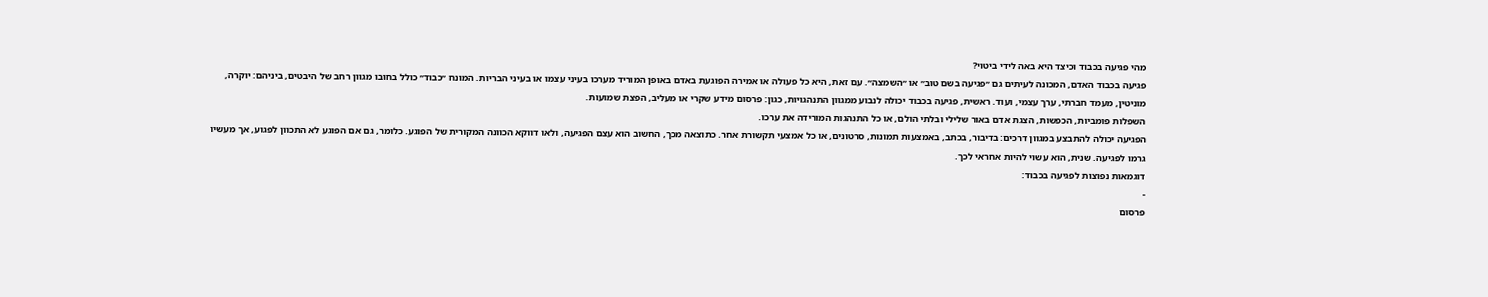מהי פגיעה בכבוד וכיצד היא באה לידי ביטוי?
פגיעה בכבוד האדם, המכונה לעיתים גם ״פגיעה בשם טוב״ או ״השמצה״. עם זאת, היא כל פעולה או אמירה הפוגעת באדם באופן המוריד מערכו בעיני עצמו או בעיני הבריות. המונח ״כבוד״ כולל בחובו מגוון רחב של היבטים, ביניהם: יוקרה, מוניטין, מעמד חברתי, ערך עצמי, ועוד. ראשית, פגיעה בכבוד יכולה לנבוע ממגוון התנהגויות, כגון: פרסום מידע שקרי או מעליב, הפצת שמועות.
השפלות פומביות, הכפשות, הצגת אדם באור שלילי ובלתי הולם, או כל התנהגות המורידה את ערכו.
הפגיעה יכולה להתבצע במגוון דרכים: בדיבור, בכתב, באמצעות תמונות, סרטונים, או כל אמצעי תקשורת אחר. כתוצאה מכך, החשוב הוא עצם הפגיעה, ולאו דווקא הכוונה המקורית של הפוגע. כלומר, גם אם הפוגע לא התכוון לפגוע, אך מעשיו גרמו לפגיעה. שנית, הוא עשוי להיות אחראי לכך.
דוגמאות נפוצות לפגיעה בכבוד:
-
פרסום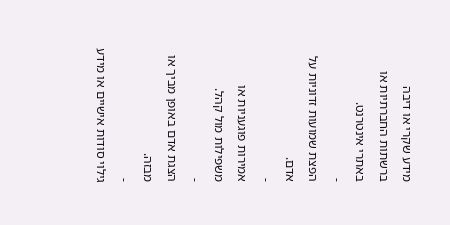מידע שקרי או דיבה ברשתות החברתיות או באתרי אינטרנט.
-
הפצת שמועות זדוניות על אדם.
-
אמירות פוגעניות או משפילות מול קהל.
-
הצגת אדם באופן מביך או מבזה.
-
גילוי סודות אישיים או מידע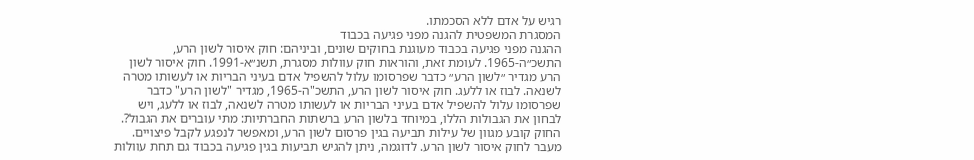רגיש על אדם ללא הסכמתו.
המסגרת המשפטית להגנה מפני פגיעה בכבוד
ההגנה מפני פגיעה בכבוד מעוגנת בחוקים שונים, וביניהם: חוק איסור לשון הרע, התשכ״ה-1965. לעומת זאת, והוראות חוק עוולות מסגרת, תשנ״א-1991. חוק איסור לשון הרע מגדיר ״לשון הרע״ כדבר שפרסומו עלול להשפיל אדם בעיני הבריות או לעשותו מטרה לשנאה. לבוז או ללעג. חוק איסור לשון הרע, התשכ"ה-1965, מגדיר "לשון הרע" כדבר שפרסומו עלול להשפיל אדם בעיני הבריות או לעשותו מטרה לשנאה, לבוז או ללעג, ויש לבחון את הגבולות הללו, במיוחד בלשון הרע ברשתות החברתיות: מתי עוברים את הגבול?.
החוק קובע מגוון של עילות תביעה בגין פרסום לשון הרע, ומאפשר לנפגע לקבל פיצויים.
מעבר לחוק איסור לשון הרע. לדוגמה, ניתן להגיש תביעות בגין פגיעה בכבוד גם תחת עוולות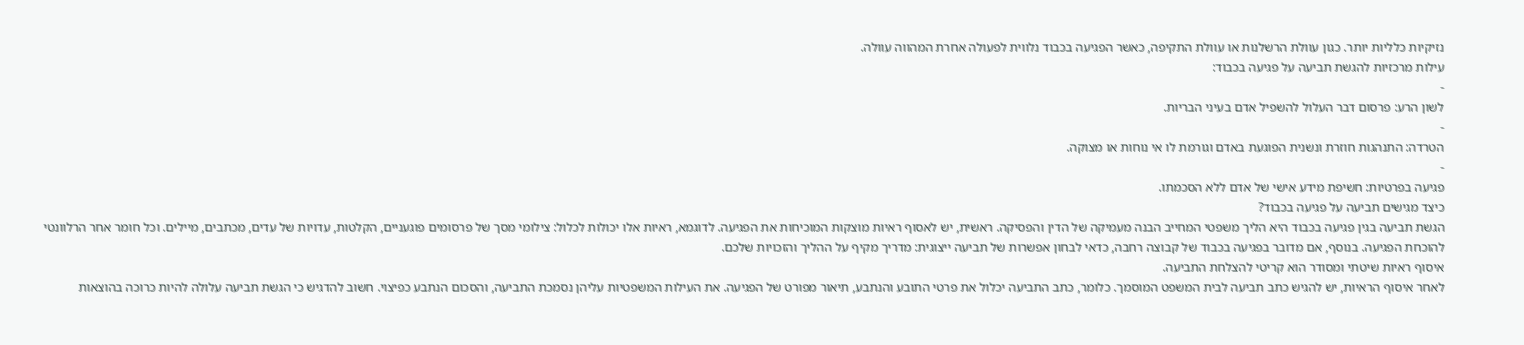נזיקיות כלליות יותר. כגון עוולת הרשלנות או עוולת התקיפה, כאשר הפגיעה בכבוד נלווית לפעולה אחרת המהווה עוולה.
עילות מרכזיות להגשת תביעה על פגיעה בכבוד:
-
לשון הרע: פרסום דבר העלול להשפיל אדם בעיני הבריות.
-
הטרדה: התנהגות חוזרת ונשנית הפוגעת באדם וגורמת לו אי נוחות או מצוקה.
-
פגיעה בפרטיות: חשיפת מידע אישי של אדם ללא הסכמתו.
כיצד מגישים תביעה על פגיעה בכבוד?
הגשת תביעה בגין פגיעה בכבוד היא הליך משפטי המחייב הבנה מעמיקה של הדין והפסיקה. ראשית, יש לאסוף ראיות מוצקות המוכיחות את הפגיעה. לדוגמא, ראיות אלו יכולות לכלול: צילומי מסך של פרסומים פוגעניים, הקלטות, עדויות של עדים, מכתבים, מיילים. וכל חומר אחר הרלוונטי להוכחת הפגיעה. בנוסף, אם מדובר בפגיעה בכבוד של קבוצה רחבה, כדאי לבחון אפשרות של תביעה ייצוגית: מדריך מקיף על ההליך והזכויות שלכם.
איסוף ראיות שיטתי ומסודר הוא קריטי להצלחת התביעה.
לאחר איסוף הראיות, יש להגיש כתב תביעה לבית המשפט המוסמך. כלומר, כתב התביעה יכלול את פרטי התובע והנתבע, תיאור מפורט של הפגיעה. את העילות המשפטיות עליהן נסמכת התביעה, והסכום הנתבע כפיצוי. חשוב להדגיש כי הגשת תביעה עלולה להיות כרוכה בהוצאות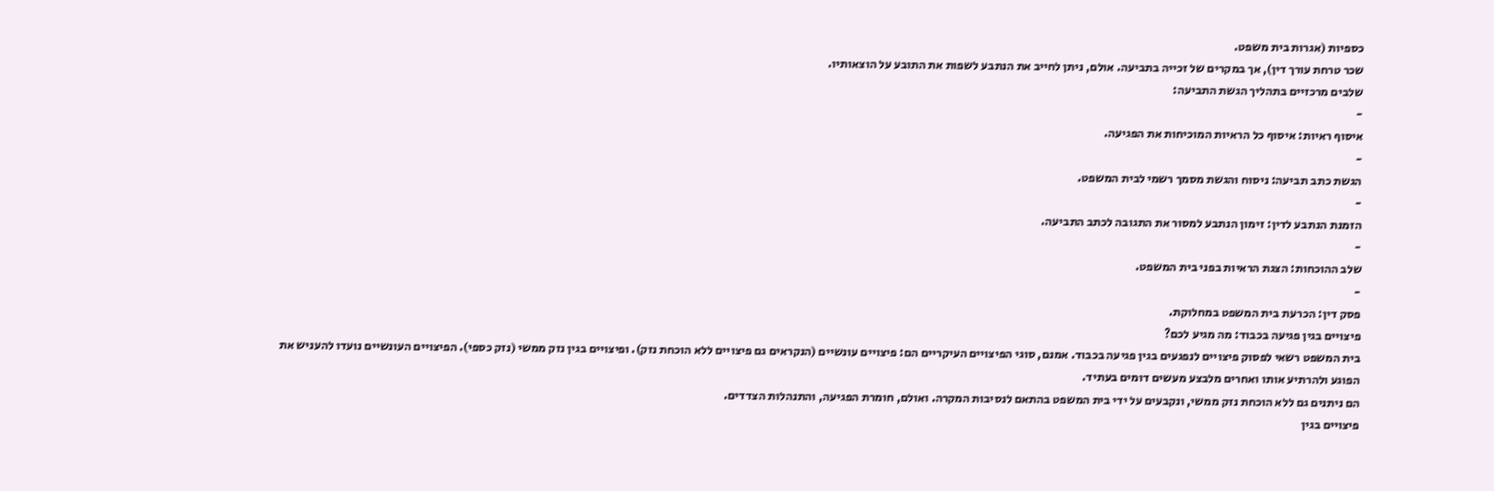כספיות (אגרות בית משפט.
שכר טרחת עורך דין), אך במקרים של זכייה בתביעה. אולם, ניתן לחייב את הנתבע לשפות את התובע על הוצאותיו.
שלבים מרכזיים בתהליך הגשת התביעה:
-
איסוף ראיות: איסוף כל הראיות המוכיחות את הפגיעה.
-
הגשת כתב תביעה: ניסוח והגשת מסמך רשמי לבית המשפט.
-
הזמנת הנתבע לדין: זימון הנתבע למסור את התגובה לכתב התביעה.
-
שלב ההוכחות: הצגת הראיות בפני בית המשפט.
-
פסק דין: הכרעת בית המשפט במחלוקת.
פיצויים בגין פגיעה בכבוד: מה מגיע לכם?
בית המשפט רשאי לפסוק פיצויים לנפגעים בגין פגיעה בכבוד. אמנם, סוגי הפיצויים העיקריים הם: פיצויים עונשיים (הנקראים גם פיצויים ללא הוכחת נזק). ופיצויים בגין נזק ממשי (נזק כספי). הפיצויים העונשיים נועדו להעניש את הפוגע ולהרתיע אותו ואחרים מלבצע מעשים דומים בעתיד.
הם ניתנים גם ללא הוכחת נזק ממשי, ונקבעים על ידי בית המשפט בהתאם לנסיבות המקרה. ואולם, חומרת הפגיעה, והתנהלות הצדדים.
פיצויים בגין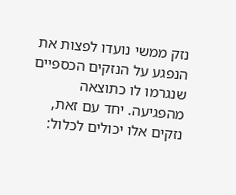נזק ממשי נועדו לפצות את הנפגע על הנזקים הכספיים שנגרמו לו כתוצאה מהפגיעה. יחד עם זאת, נזקים אלו יכולים לכלול: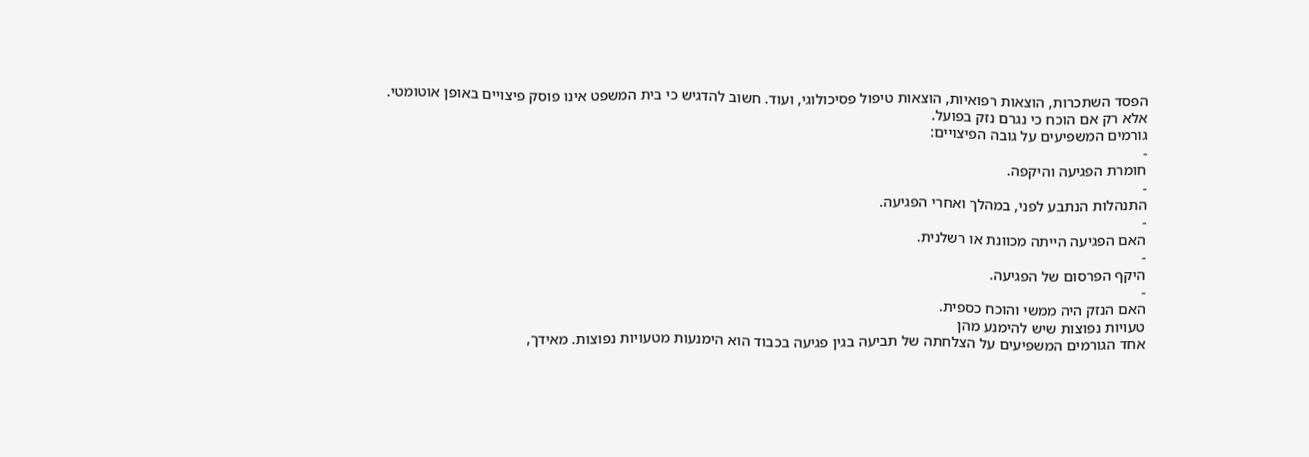הפסד השתכרות, הוצאות רפואיות, הוצאות טיפול פסיכולוגי, ועוד. חשוב להדגיש כי בית המשפט אינו פוסק פיצויים באופן אוטומטי. אלא רק אם הוכח כי נגרם נזק בפועל.
גורמים המשפיעים על גובה הפיצויים:
-
חומרת הפגיעה והיקפה.
-
התנהלות הנתבע לפני, במהלך ואחרי הפגיעה.
-
האם הפגיעה הייתה מכוונת או רשלנית.
-
היקף הפרסום של הפגיעה.
-
האם הנזק היה ממשי והוכח כספית.
טעויות נפוצות שיש להימנע מהן
אחד הגורמים המשפיעים על הצלחתה של תביעה בגין פגיעה בכבוד הוא הימנעות מטעויות נפוצות. מאידך,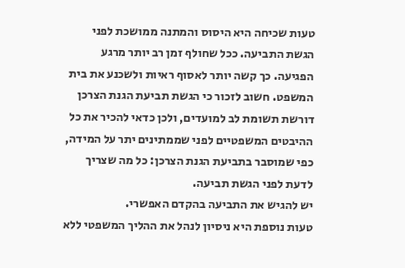טעות שכיחה היא היסוס והמתנה ממושכת לפני הגשת התביעה. ככל שחולף זמן רב יותר מרגע הפגיעה. כך קשה יותר לאסוף ראיות ולשכנע את בית המשפט. חשוב לזכור כי הגשת תביעת הגנת הצרכן דורשת תשומת לב למועדים, ולכן כדאי להכיר את כל ההיבטים המשפטיים לפני שממתינים יתר על המידה, כפי שמוסבר בתביעת הגנת הצרכן: כל מה שצריך לדעת לפני הגשת תביעה.
יש להגיש את התביעה בהקדם האפשרי.
טעות נוספת היא ניסיון לנהל את ההליך המשפטי ללא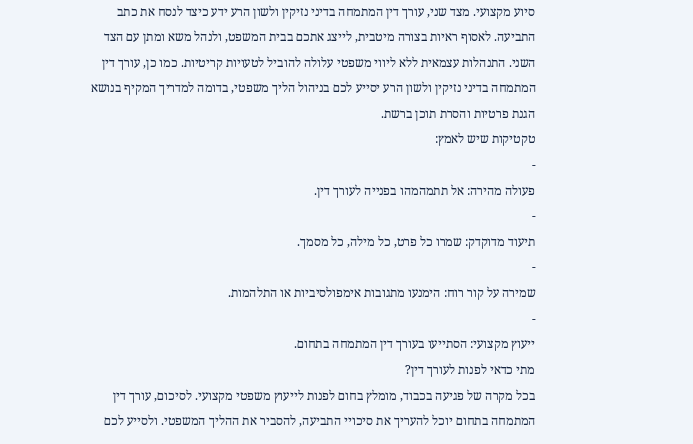סיוע מקצועי. מצד שני, עורך דין המתמחה בדיני נזיקין ולשון הרע ידע כיצד לנסח את כתב התביעה. לאסוף ראיות בצורה מיטבית, לייצג אתכם בבית המשפט, ולנהל משא ומתן עם הצד השני. התנהלות עצמאית ללא ליווי משפטי עלולה להוביל לטעויות קריטיות. כמו כן, עורך דין המתמחה בדיני נזיקין ולשון הרע יסייע לכם בניהול הליך משפטי, בדומה למדריך המקיף בנושא הגנת פרטיות והסרת תוכן ברשת.
טקטיקות שיש לאמץ:
-
פעולה מהירה: אל תתמהמהו בפנייה לעורך דין.
-
תיעוד מדוקדק: שמרו כל פרט, כל מילה, כל מסמך.
-
שמירה על קור רוח: הימנעו מתגובות אימפולסיביות או התלהמות.
-
ייעוץ מקצועי: הסתייעו בעורך דין המתמחה בתחום.
מתי כדאי לפנות לעורך דין?
בכל מקרה של פגיעה בכבוד, מומלץ בחום לפנות לייעוץ משפטי מקצועי. לסיכום, עורך דין המתמחה בתחום יוכל להעריך את סיכויי התביעה, להסביר את ההליך המשפטי. ולסייע לכם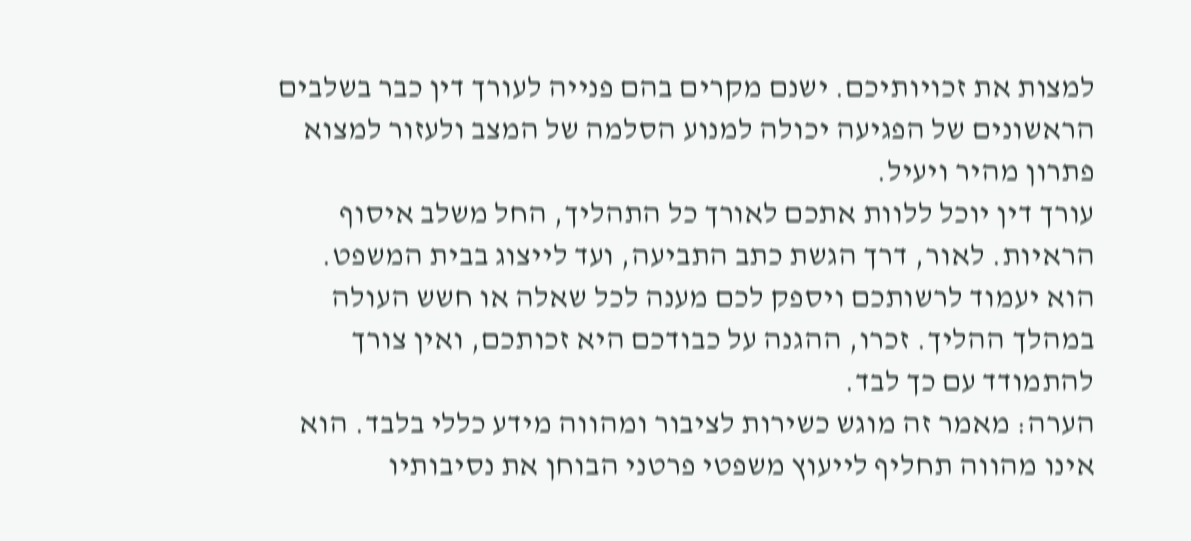למצות את זכויותיכם. ישנם מקרים בהם פנייה לעורך דין כבר בשלבים הראשונים של הפגיעה יכולה למנוע הסלמה של המצב ולעזור למצוא פתרון מהיר ויעיל.
עורך דין יוכל ללוות אתכם לאורך כל התהליך, החל משלב איסוף הראיות. לאור, דרך הגשת כתב התביעה, ועד לייצוג בבית המשפט. הוא יעמוד לרשותכם ויספק לכם מענה לכל שאלה או חשש העולה במהלך ההליך. זכרו, ההגנה על כבודכם היא זכותכם, ואין צורך להתמודד עם כך לבד.
הערה: מאמר זה מוגש כשירות לציבור ומהווה מידע כללי בלבד. הוא אינו מהווה תחליף לייעוץ משפטי פרטני הבוחן את נסיבותיו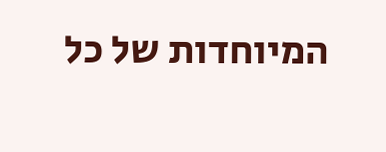המיוחדות של כל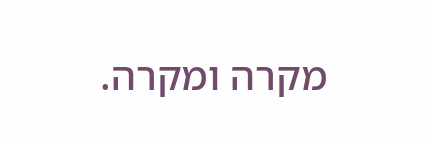מקרה ומקרה.